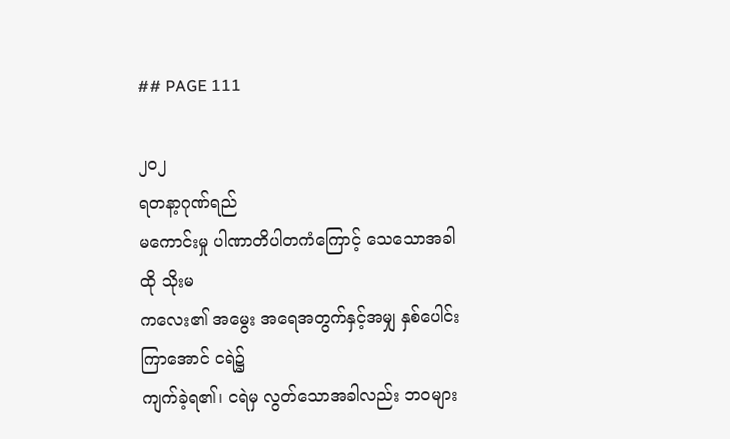## PAGE 111

၂၀၂
ရတနာ့ဂုဏ်ရည်
မကောင်းမှု ပါဏာတိပါတကံကြောင့် သေသောအခါ ထို သိုးမ
ကလေး၏ အမွေး အရေအတွက်နှင့်အမျှ နှစ်ပေါင်းကြာအောင် ငရဲ၌
ကျက်ခဲ့ရ၏၊ ငရဲမှ လွတ်သောအခါလည်း ဘဝများ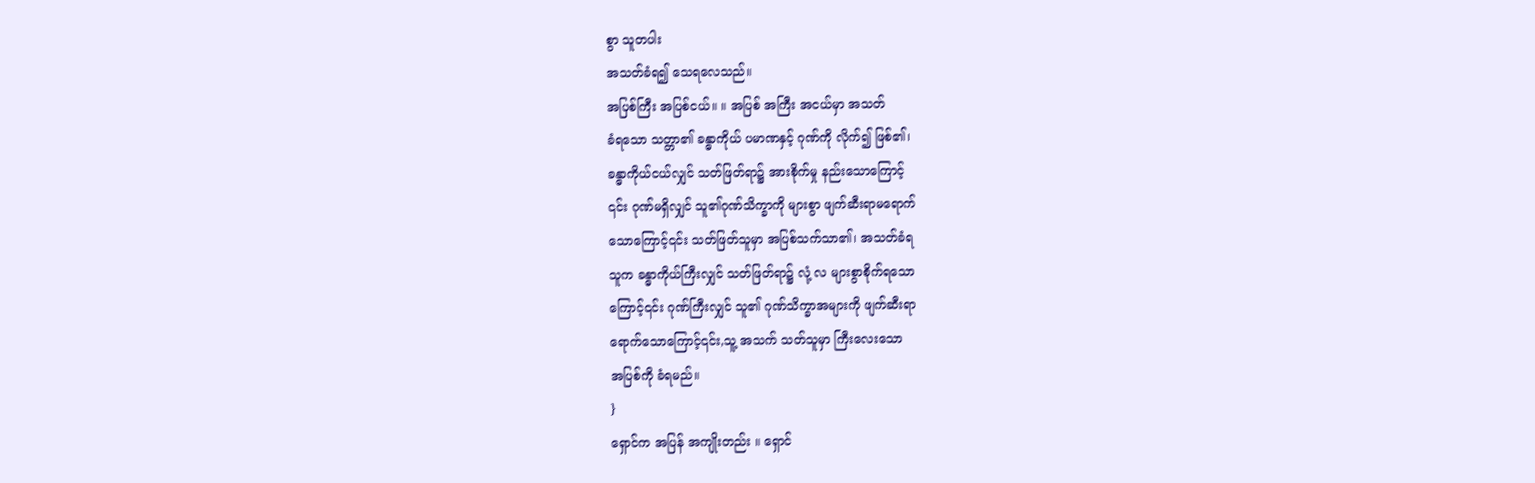စွာ သူတပါး
အသတ်ခံရ၍ သေရလေသည်။
အပြစ်ကြီး အပြစ်ငယ်။ ။ အပြစ် အကြီး အငယ်မှာ အသတ်
ခံရသော သတ္တာ၏ ခန္ဓာကိုယ် ပမာဏနှင့် ဂုဏ်ကို လိုက်၍ ဖြစ်၏၊
ခန္ဓာကိုယ်ငယ်လျှင် သတ်ဖြတ်ရာ၌ အားစိုက်မှု နည်းသောကြောင့်
၎င်း ဂုဏ်မရှိလျှင် သူ၏ဂုဏ်သိက္ခာကို များစွာ ဖျက်ဆီးရာမရောက်
သောကြောင့်၎င်း သတ်ဖြတ်သူမှာ အပြစ်သက်သာ၏၊ အသတ်ခံရ
သူက ခန္ဓာကိုယ်ကြီးလျှင် သတ်ဖြတ်ရာ၌ လုံ့ လ များစွာစိုက်ရသော
ကြောင့်၎င်း ဂုဏ်ကြီးလျှင် သူ၏ ဂုဏ်သိက္ခာအများကို ဖျက်ဆီးရာ
ရောက်သောကြောင့်၎င်း,သူ့ အသက် သတ်သူမှာ ကြီးလေးသော
အပြစ်ကို ခံရမည်။
}
ရှောင်က အပြန် အကျိုးတည်း ။ ရှောင်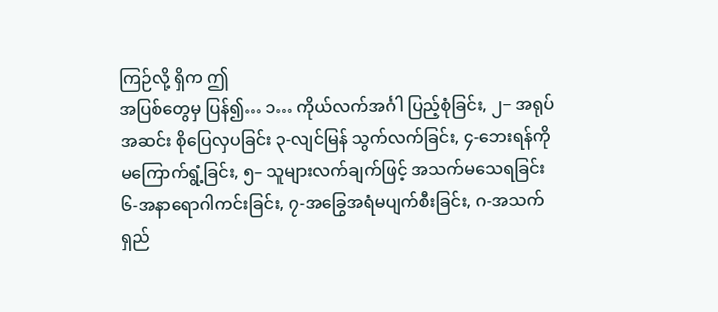ကြဉ်လို့ ရှိက ဤ
အပြစ်တွေမှ ပြန်၍… ၁… ကိုယ်လက်အင်္ဂါ ပြည့်စုံခြင်း, ၂− အရုပ်
အဆင်း စိုပြေလှပခြင်း ၃-လျင်မြန် သွက်လက်ခြင်း, ၄-ဘေးရန်ကို
မကြောက်ရွံ့ခြင်း, ၅– သူများလက်ချက်ဖြင့် အသက်မသေရခြင်း
၆-အနာရောဂါကင်းခြင်း, ၇-အခြွေအရံမပျက်စီးခြင်း, ဂ-အသက်
ရှည်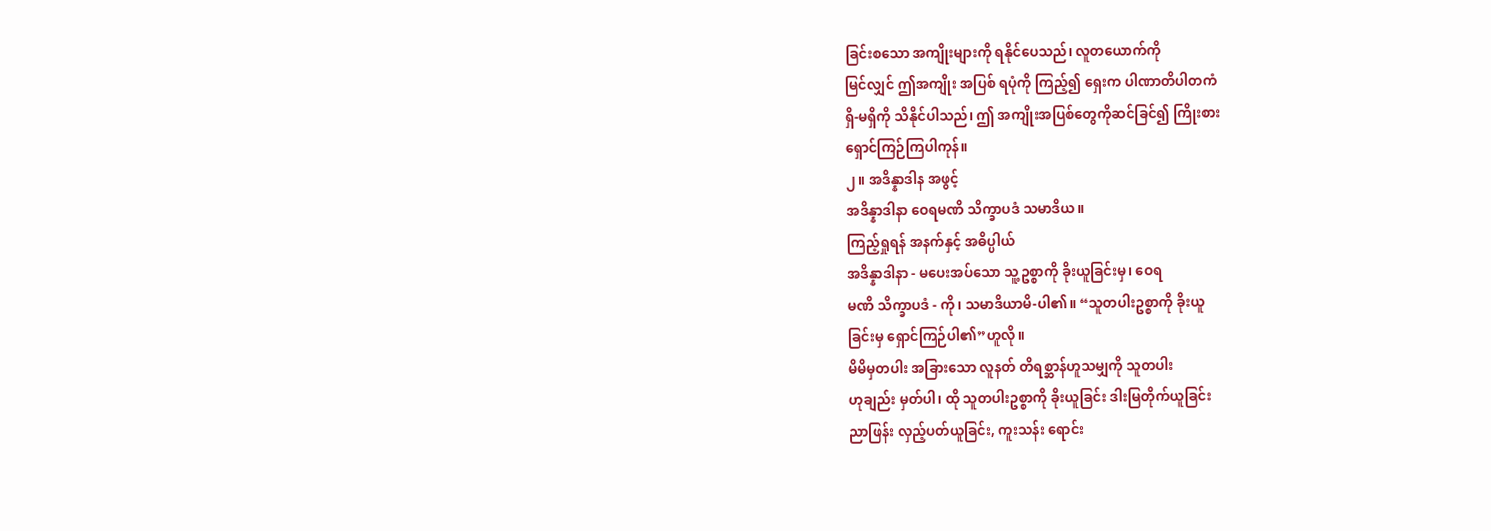ခြင်းစသော အကျိုးများကို ရနိုင်ပေသည်၊ လူတယောက်ကို
မြင်လျှင် ဤအကျိုး အပြစ် ရပုံကို ကြည့်၍ ရှေးက ပါဏာတိပါတကံ
ရှိ-မရှိကို သိနိုင်ပါသည်၊ ဤ အကျိုးအပြစ်တွေကိုဆင်ခြင်၍ ကြိုးစား
ရှောင်ကြဉ်ကြပါကုန်။
၂။ အဒိန္နာဒါန အဖွင့်
အဒိန္နာဒါနာ ဝေရမဏိ သိက္ခာပဒံ သမာဒိယ။
ကြည့်ရှုရန် အနက်နှင့် အဓိပ္ပါယ်
အဒိန္နာဒါနာ - မပေးအပ်သော သူ့ဥစ္စာကို ခိုးယူခြင်းမှ၊ ဝေရ
မဏိ သိက္ခာပဒံ - ကို၊ သမာဒိယာမိ-ပါ၏။ “သူတပါးဥစ္စာကို ခိုးယူ
ခြင်းမှ ရှောင်ကြဉ်ပါ၏”ဟူလို။
မိမိမှတပါး အခြားသော လူနတ် တိရစ္ဆာန်ဟူသမျှကို သူတပါး
ဟုချည်း မှတ်ပါ၊ ထို သူတပါးဥစ္စာကို ခိုးယူခြင်း ဒါးမြတိုက်ယူခြင်း
ညာဖြန်း လှည့်ပတ်ယူခြင်း, ကူးသန်း ရောင်း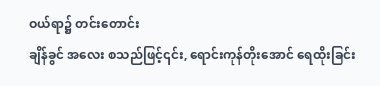ဝယ်ရာ၌ တင်းတောင်း
ချိန်ခွင် အလေး စသည်ဖြင့်၎င်း, ရောင်းကုန်တိုးအောင် ရေထိုးခြင်း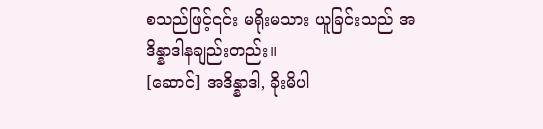စသည်ဖြင့်၎င်း မရိုးမသား ယူခြင်းသည် အဒိန္နာဒါနချည်းတည်း။
[ဆောင်] အဒိန္နာဒါ, ခိုးမိပါ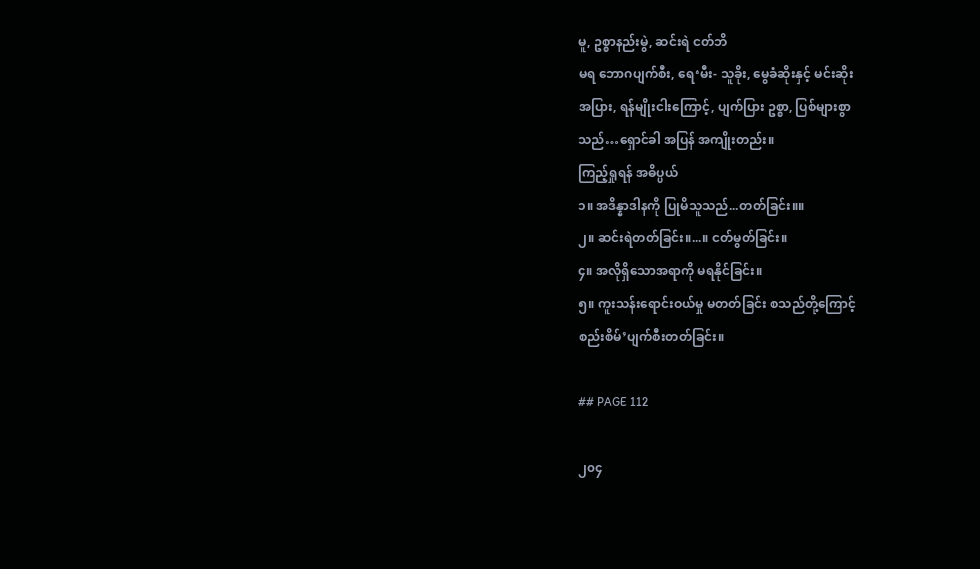မူ, ဥစ္စာနည်းမွဲ, ဆင်းရဲ ငတ်ဘိ
မရ ဘောဂပျက်စီး, ရေ‘မီး- သူခိုး, မွေခံဆိုးနှင့် မင်းဆိုး
အပြား, ရန်မျိုးငါးကြောင့်, ပျက်ပြား ဥစ္စာ, ပြစ်များစွာ
သည်…ရှောင်ခါ အပြန် အကျိုးတည်း။
ကြည့်ရှုရန် အဓိပ္ပယ်
၁။ အဒိန္နာဒါနကို ပြုမိသူသည်...တတ်ခြင်း။။
၂။ ဆင်းရဲတတ်ခြင်း။...။ ငတ်မွတ်ခြင်း။
၄။ အလိုရှိသောအရာကို မရနိုင်ခြင်း။
၅။ ကူးသန်းရောင်းဝယ်မှု မတတ်ခြင်း စသည်တို့ကြောင့်
စည်းစိမ်’ပျက်စီးတတ်ခြင်း။

## PAGE 112

၂၀၄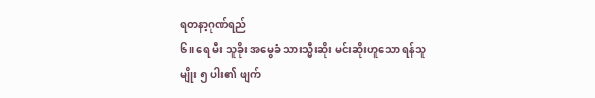ရတနာ့ဂုဏ်ရည်
၆။ ရေ မီး သူခိုး အမွေခံ သားသ္မီးဆိုး မင်းဆိုးဟူသော ရန်သူ
မျိုး ၅ ပါး၏ ဖျက်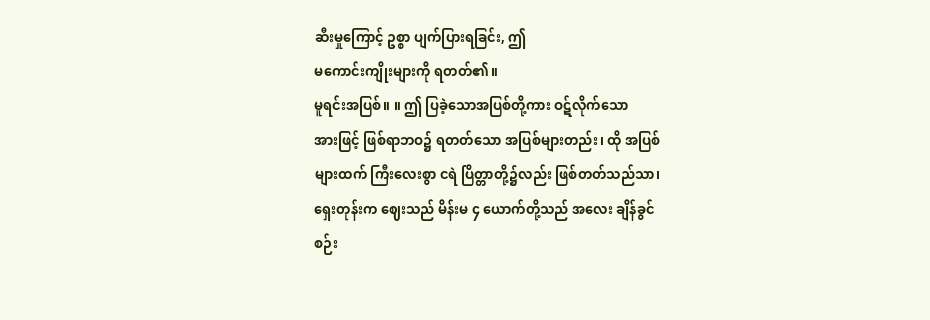ဆီးမှုကြောင့် ဥစ္စာ ပျက်ပြားရခြင်း, ဤ
မကောင်းကျိုးများကို ရတတ်၏။
မူရင်းအပြစ်။ ။ ဤ ပြခဲ့သောအပြစ်တို့ကား ဝဋ်လိုက်သော
အားဖြင့် ဖြစ်ရာဘဝ၌ ရတတ်သော အပြစ်များတည်း၊ ထို အပြစ်
များထက် ကြီးလေးစွာ ငရဲ ပြိတ္တာတို့၌လည်း ဖြစ်တတ်သည်သာ၊
ရှေးတုန်းက ဈေးသည် မိန်းမ ၄ ယောက်တို့သည် အလေး ချိန်ခွင်
စဉ်း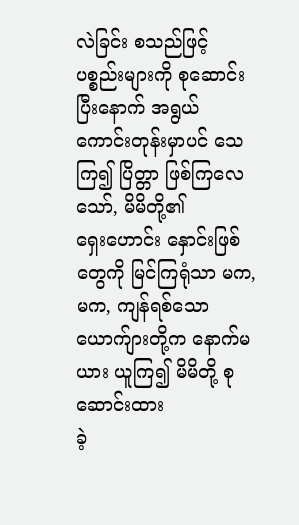လဲခြင်း စသည်ဖြင့် ပစ္စည်းများကို စုဆောင်းပြီးနောက် အရွယ်
ကောင်းတုန်းမှာပင် သေကြ၍ ပြိတ္တာ ဖြစ်ကြလေသော်, မိမိတို့၏
ရှေးဟောင်း နှောင်းဖြစ်တွေကို မြင်ကြရုံသာ မက,
မက, ကျန်ရစ်သော
ယောက်ျားတို့က နောက်မယား ယူကြ၍ မိမိတို့ စုဆောင်းထား
ခဲ့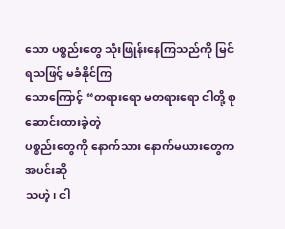သော ပစ္စည်းတွေ သုံးဖြုန်းနေကြသည်ကို မြင်ရသဖြင့် မခံနိုင်ကြ
သောကြောင့် “တရားရော မတရားရော ငါတို့ စုဆောင်းထားခဲ့တဲ့
ပစ္စည်းတွေကို နောက်သား နောက်မယားတွေက အပင်းဆို
သဟဲ့၊ ငါ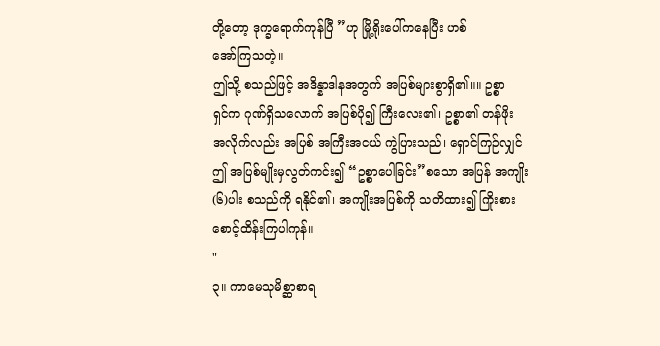တို့တော့ ဒုက္ခရောက်ကုန်ပြီ ”ဟု မြို့ရိုးပေါ်ကနေပြီး ဟစ်
အော်ကြသတဲ့။
ဤသို့ စသည်ဖြင့် အဒိန္နာဒါနအတွက် အပြစ်များစွာရှိ၏။။ ဥစ္စာ
ရှင်က ဂုဏ်ရှိသလောက် အပြစ်ပို၍ ကြီးလေး၏၊ ဥစ္စာ၏ တန်ဖိုး
အလိုက်လည်း အပြစ် အကြီးအငယ် ကွဲပြားသည်၊ ရှောင်ကြဉ်လျှင်
ဤ အပြစ်မျိုးမှလွတ်ကင်း၍ “ဥစ္စာပေါခြင်း”စသော အပြန် အကျိုး
(၆)ပါး စသည်ကို ရနိုင်၏၊ အကျိုးအပြစ်ကို သတိထား၍ ကြိုးစား
စောင့်ထိန်းကြပါကုန်။
"
၃။ ကာမေသုမိစ္ဆာစာရ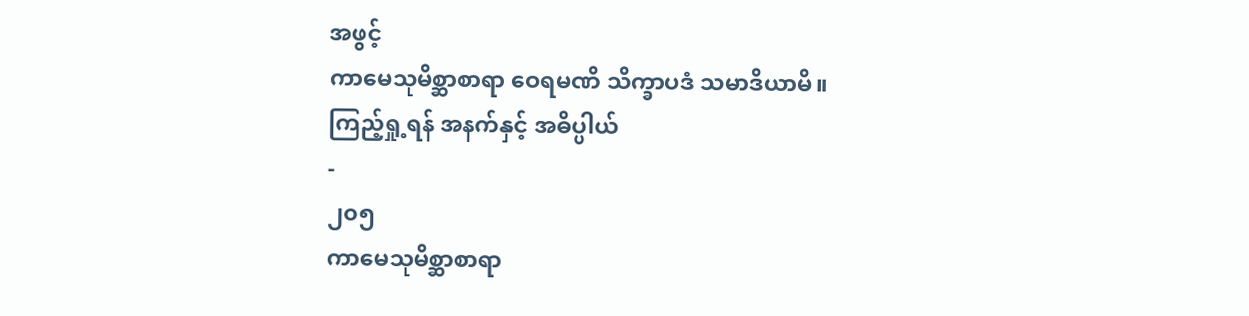အဖွင့်
ကာမေသုမိစ္ဆာစာရာ ဝေရမဏိ သိက္ခာပဒံ သမာဒိယာမိ။
ကြည့်ရှု့ရန် အနက်နှင့် အဓိပ္ပါယ်
-
၂၀၅
ကာမေသုမိစ္ဆာစာရာ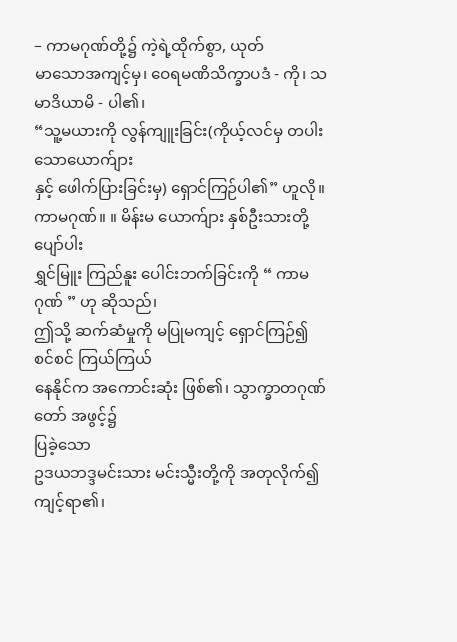– ကာမဂုဏ်တို့၌ ကဲ့ရဲ့ထိုက်စွာ, ယုတ်
မာသောအကျင့်မှ၊ ဝေရမဏိသိက္ခာပဒံ - ကို၊ သမာဒိယာမိ - ပါ၏၊
“သူ့မယားကို လွန်ကျူးခြင်း(ကိုယ့်လင်မှ တပါးသောယောက်ျား
နှင့် ဖေါက်ပြားခြင်းမှ) ရှောင်ကြဉ်ပါ၏” ဟူလို။
ကာမဂုဏ်။ ။ မိန်းမ ယောက်ျား နှစ်ဦးသားတို့ ပျော်ပါး
ရွှင်မြူး ကြည်နူး ပေါင်းဘက်ခြင်းကို “ ကာမဂုဏ် ” ဟု ဆိုသည်၊
ဤသို့ ဆက်ဆံမှုကို မပြုမကျင့် ရှောင်ကြဉ်၍ စင်စင် ကြယ်ကြယ်
နေနိုင်က အကောင်းဆုံး ဖြစ်၏၊ သွာက္ခာတဂုဏ်တော် အဖွင့်၌
ပြခဲ့သော
ဥဒယဘဒ္ဒမင်းသား မင်းသ္မီးတို့ကို အတုလိုက်၍ကျင့်ရာ၏၊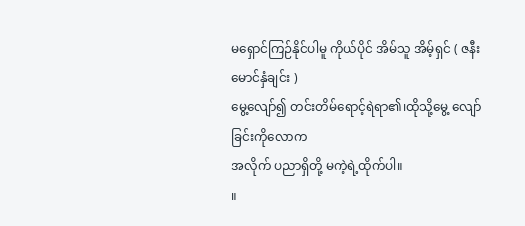မရှောင်ကြဉ်နိုင်ပါမူ ကိုယ်ပိုင် အိမ်သူ အိမ့်ရှင် ( ဇနီးမောင်နှံချင်း )
မွေ့လျော်၍ တင်းတိမ်ရောင့်ရဲရာ၏၊ထိုသို့မွေ့ လျော်ခြင်းကိုလောက
အလိုက် ပညာရှိတို့ မကဲ့ရဲ့ထိုက်ပါ။
။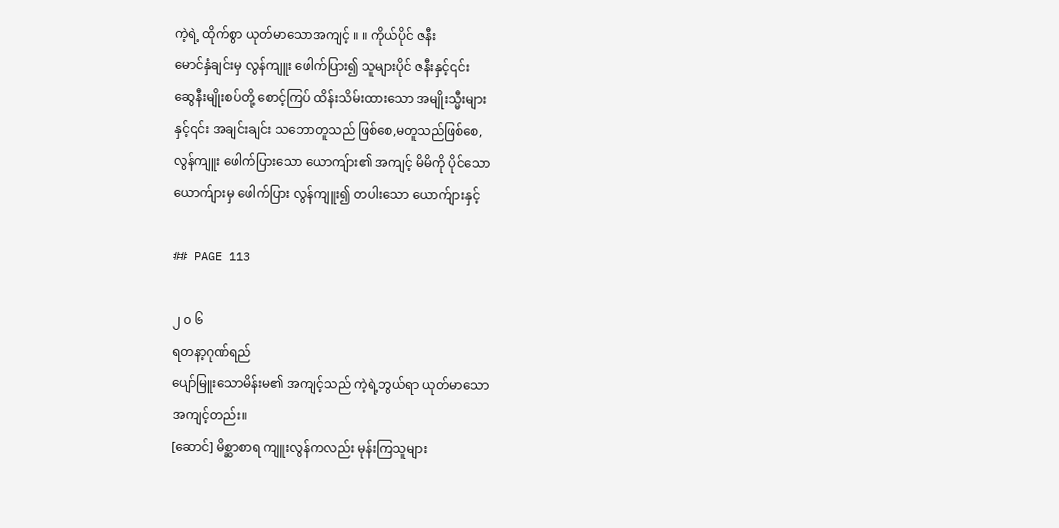ကဲ့ရဲ့ ထိုက်စွာ ယုတ်မာသောအကျင့် ။ ။ ကိုယ်ပိုင် ဇနီး
မောင်နှံချင်းမှ လွန်ကျူး ဖေါက်ပြား၍ သူများပိုင် ဇနီးနှင့်၎င်း
ဆွေနီးမျိုးစပ်တို့ စောင့်ကြပ် ထိန်းသိမ်းထားသော အမျိုးသ္မီးများ
နှင့်၎င်း အချင်းချင်း သဘောတူသည် ဖြစ်စေ,မတူသည်ဖြစ်စေ,
လွန်ကျူး ဖေါက်ပြားသော ယောကျ်ား၏ အကျင့် မိမိကို ပိုင်သော
ယောက်ျားမှ ဖေါက်ပြား လွန်ကျူး၍ တပါးသော ယောက်ျားနှင့်

## PAGE 113

၂ ၀ ၆
ရတနာ့ဂုဏ်ရည်
ပျော်မြူးသောမိန်းမ၏ အကျင့်သည် ကဲ့ရဲ့ဘွယ်ရာ ယုတ်မာသော
အကျင့်တည်း။
[ဆောင်] မိစ္ဆာစာရ ကျူးလွန်ကလည်း မုန်းကြသူများ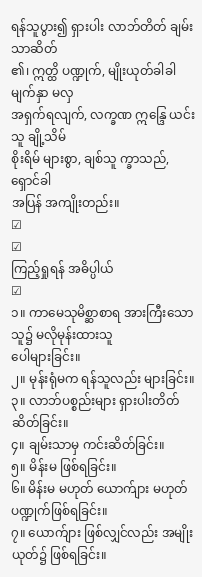ရန်သူပွား၍ ရှားပါး လာဘ်တိတ် ချမ်းသာဆိတ်
၏၊ ဣတ္ထိ ပဏ္ဍုက်, မျိုးယုတ်ခါခါ မျက်နှာ မလှ
အရှက်ရလျက်, လက္ခဏ ဣန္ဒြေ ယင်းသူ ချို့သိမ်
စိုးရိမ် များစွာ, ချစ်သူ က္ခာသည်, ရှောင်ခါ
အပြန် အကျိုးတည်း။
☑
☑
ကြည့်ရှုရန် အဓိပ္ပါယ်
☑
၁။ ကာမေသုမိစ္ဆာစာရ အားကြီးသောသူ၌ မလိုမုန်းထားသူ
ပေါများခြင်း။
၂။ မုန်းရုံမက ရန်သူလည်း များခြင်း။
၃။ လာဘ်ပစ္စည်းများ ရှားပါးတိတ်ဆိတ်ခြင်း။
၄။ ချမ်းသာမှ ကင်းဆိတ်ခြင်း။
၅။ မိန်းမ ဖြစ်ရခြင်း။
၆။ မိန်းမ မဟုတ် ယောက်ျား မဟုတ် ပဏ္ဍုက်ဖြစ်ရခြင်း။
၇။ ယောက်ျား ဖြစ်လျှင်လည်း အမျိုးယုတ်၌ ဖြစ်ရခြင်း။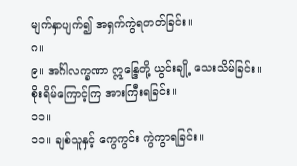မျက်နှာပျက်၍ အရှက်ကွဲရတတ်ခြင်း။
ဂ။
၉။ အင်္ဂါလက္ခဏာ ဣန္ဒြေတို့ ယွင်းချို့ သေးသိမ်ခြင်း။
စိုးရိမ်ကြောင့်ကြ အားကြီးရခြင်း။
၁၁။
၁၁။ ချစ်သူနှင့် ကွေကွင်း ကွဲကွာရခြင်း။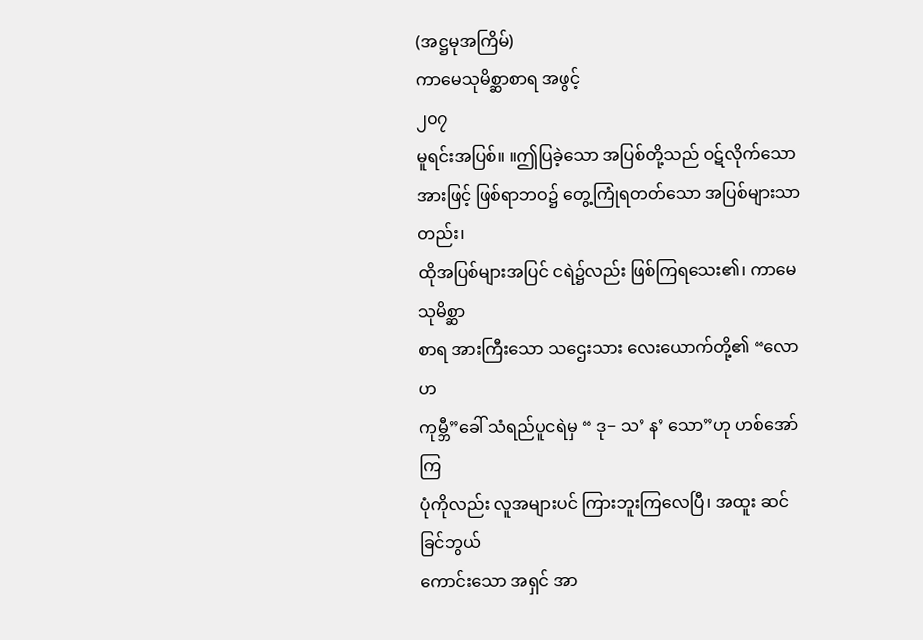(အဋ္ဌမုအကြိမ်)
ကာမေသုမိစ္ဆာစာရ အဖွင့်
၂၀၇
မူရင်းအပြစ်။ ။ဤပြခဲ့သော အပြစ်တို့သည် ဝဋ်လိုက်သော
အားဖြင့် ဖြစ်ရာဘဝ၌ တွေ့ကြုံရတတ်သော အပြစ်များသာတည်း၊
ထိုအပြစ်များအပြင် ငရဲ၌လည်း ဖြစ်ကြရသေး၏၊ ကာမေသုမိစ္ဆာ
စာရ အားကြီးသော သဌေးသား လေးယောက်တို့၏ “လောဟ
ကုမ္ဘီ”ခေါ် သံရည်ပူငရဲမှ “ ဒု− သ’ န’ သော”ဟု ဟစ်အော်ကြ
ပုံကိုလည်း လူအများပင် ကြားဘူးကြလေပြီ၊ အထူး ဆင်ခြင်ဘွယ်
ကောင်းသော အရှင် အာ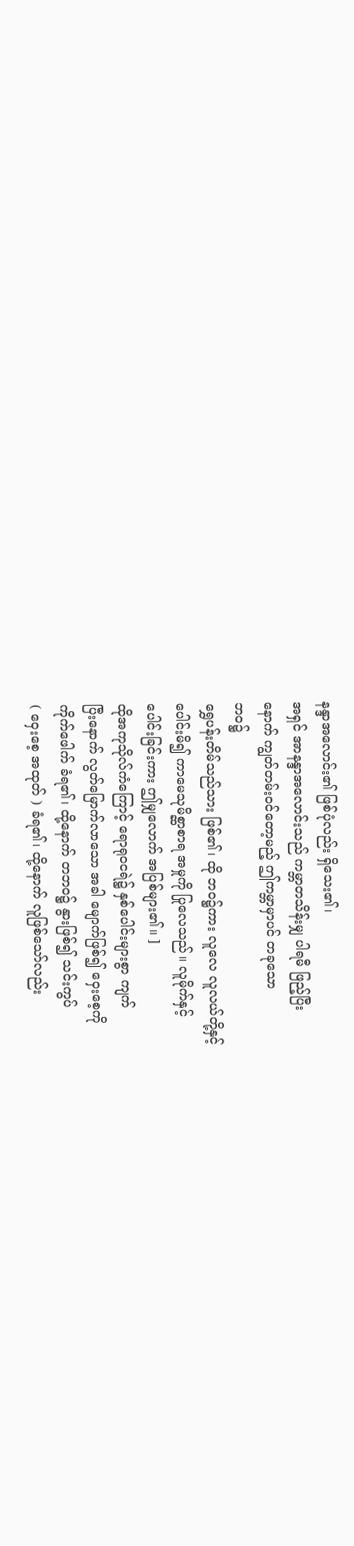နန္ဒာအလောင်း၏ ဖြစ်ပုံလည်း ရှိသေး၏၊
အရှင် အာနန္ဒာအလောင်းသည် ကမ္ဘာတသိန်းမျှ ပါရမီ ဖြည့်ပြီး
နောက် ကျွတ်တမ်းဝင်တော့မည့် ဤကမ္ဘာမှာပင် တခုသော
ဘဝ၌
ရွှေပန်းတိမ်သည်သား ဖြစ်၏၊ ထို ဘဝ၌ကား လူလေ လူလယ်တို့နှင့်
ပေါင်းမိ၍ ကာမေသုမိစ္ဆာစာရ အမှုကို ပြုလေသည်။ လူမိုက်နှင့်
ပေါင်းခြင်းကား ဤမျှလောက် အပြစ်များ၏။ ]
ထိုအကုသိုလ်ကံကြောင့် ရောရုဝငရဲ၌ နှစ်ပေါင်းများစွာ ကျက်
ပြီးနောက် လွတ်မြောက်လာသော အခါ မျောက်ဖြစ်၍ ဝှေးစေ့ကို
ကိုက်ဖေါက် ခံရ၏၊ ထို့နောက် တဘဝ၌ နွားဖြစ်၍ သင်းကွပ်
( ဝှေးစေ့ အထုတ် ) ခံရ၏၊ ထို့နောက် လူဖြစ်သော်လည်း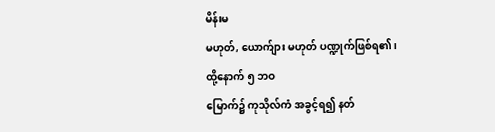မိန်းမ
မဟုတ်, ယောက်ျား မဟုတ် ပဏ္ဍုက်ဖြစ်ရ၏၊ ထို့နောက် ၅ ဘဝ
မြောက်၌ ကုသိုလ်ကံ အခွင့်ရ၍ နတ်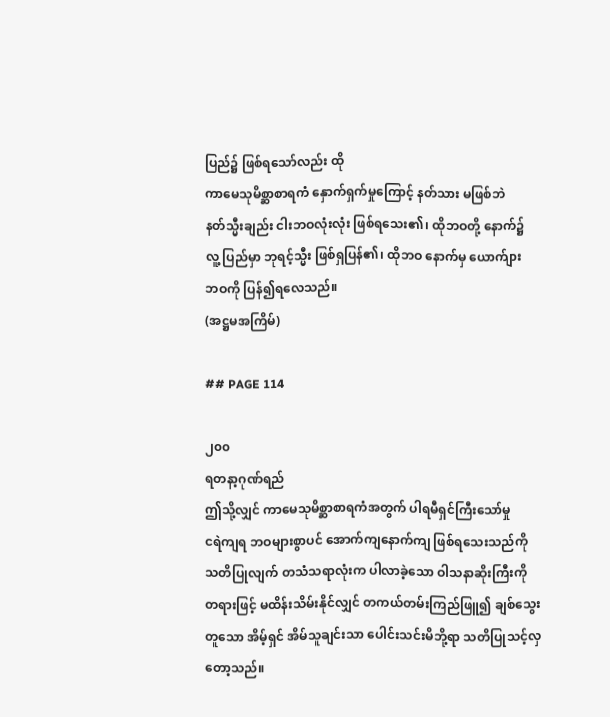ပြည်၌ ဖြစ်ရသော်လည်း ထို
ကာမေသုမိစ္ဆာစာရကံ နှောက်ရှက်မှုကြောင့် နတ်သား မဖြစ်ဘဲ
နတ်သ္မီးချည်း ငါးဘဝလုံးလုံး ဖြစ်ရသေး၏၊ ထိုဘဝတို့ နောက်၌
လူ့ ပြည်မှာ ဘုရင့်သ္မီး ဖြစ်ရှပြန်၏၊ ထိုဘဝ နောက်မှ ယောက်ျား
ဘဝကို ပြန်၍ရလေသည်။
(အဋ္ဌမအကြိမ်)

## PAGE 114

၂၀၀
ရတနာ့ဂုဏ်ရည်
ဤသို့လျှင် ကာမေသုမိစ္ဆာစာရကံအတွက် ပါရမီရှင်ကြီးသော်မှု
ငရဲကျရ ဘဝများစွာပင် အောက်ကျနောက်ကျ ဖြစ်ရသေးသည်ကို
သတိပြုလျက် တသံသရာလုံးက ပါလာခဲ့သော ဝါသနာဆိုးကြီးကို
တရားဖြင့် မထိန်းသိမ်းနိုင်လျှင် တကယ်တမ်းကြည်ဖြူ၍ ချစ်သွေး
တူသော အိမ့်ရှင် အိမ်သူချင်းသာ ပေါင်းသင်းမိဘို့ရာ သတိပြုသင့်လှ
တော့သည်။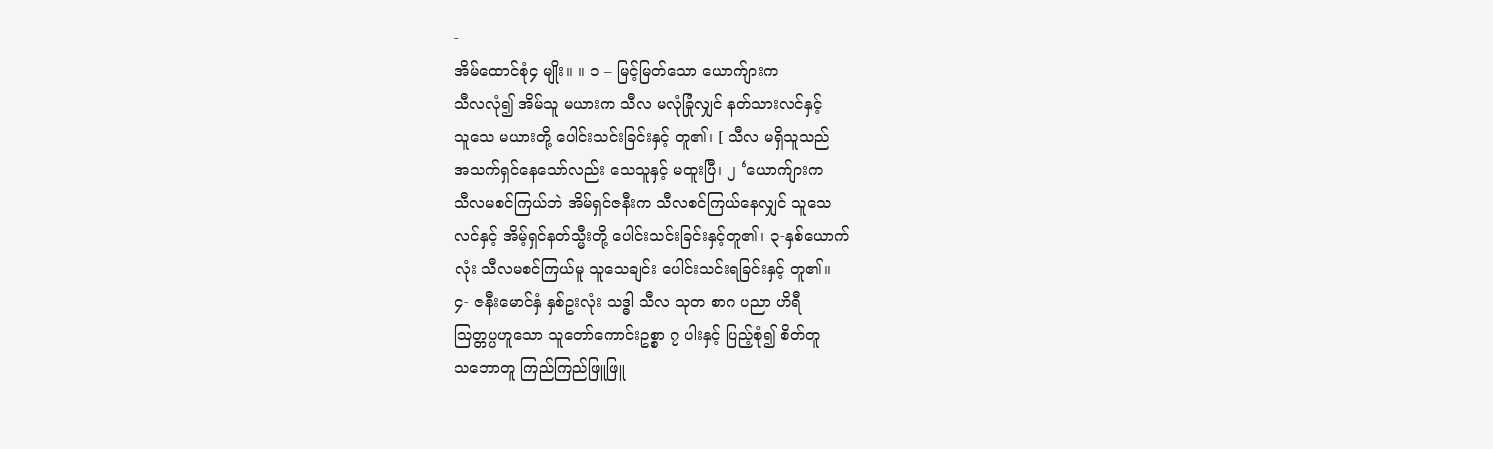-
အိမ်ထောင်စုံ၄ မျိုး။ ။ ၁ – မြင့်မြတ်သော ယောက်ျားက
သီလလုံ၍ အိမ်သူ မယားက သီလ မလုံခြုံလျှင် နတ်သားလင်နှင့်
သူသေ မယားတို့ ပေါင်းသင်းခြင်းနှင့် တူ၏၊ [ သီလ မရှိသူသည်
အသက်ရှင်နေသော်လည်း သေသူနှင့် မထူးပြီ၊ ၂ ‘ယောက်ျားက
သီလမစင်ကြယ်ဘဲ အိမ်ရှင်ဇနီးက သီလစင်ကြယ်နေလျှင် သူသေ
လင်နှင့် အိမ့်ရှင်နတ်သ္မီးတို့ ပေါင်းသင်းခြင်းနှင့်တူ၏၊ ၃-နှစ်ယောက်
လုံး သီလမစင်ကြယ်မူ သူသေချင်း ပေါင်းသင်းရခြင်းနှင့် တူ၏။
၄- ဇနီးမောင်နှံ နှစ်ဥးလုံး သဒ္ဓါ သီလ သုတ စာဂ ပညာ ဟိရီ
ဩတ္တပ္ပဟူသော သူတော်ကောင်းဥစ္စာ ၇ ပါးနှင့် ပြည့်စုံ၍ စိတ်တူ
သဘောတူ ကြည်ကြည်ဖြူဖြူ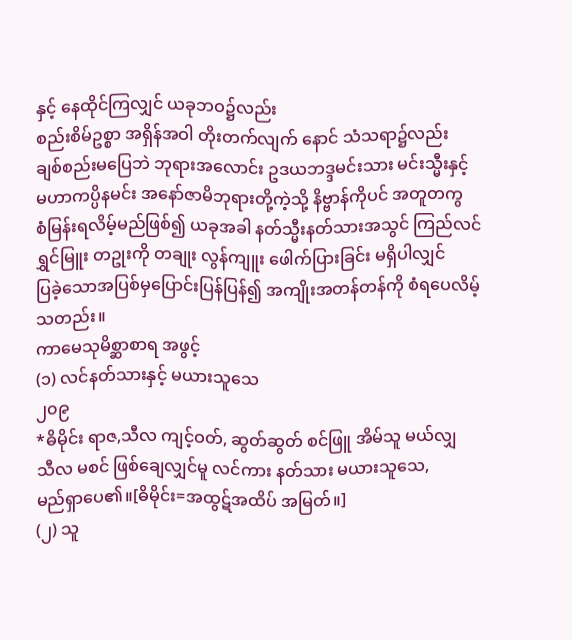နှင့် နေထိုင်ကြလျှင် ယခုဘဝ၌လည်း
စည်းစိမ်ဥစ္စာ အရှိန်အဝါ တိုးတက်လျက် နောင် သံသရာ၌လည်း
ချစ်စည်းမပြေဘဲ ဘုရားအလောင်း ဥဒယဘဒ္ဒမင်းသား မင်းသ္မီးနှင့်
မဟာကပ္ပိနမင်း အနော်ဇာမိဘုရားတို့ကဲ့သို့ နိဗ္ဗာန်ကိုပင် အတူတကွ
စံမြန်းရလိမ့်မည်ဖြစ်၍ ယခုအခါ နတ်သ္မီးနတ်သားအသွင် ကြည်လင်
ရွှင်မြူး တဥုးကို တချုး လွန်ကျူး ဖေါက်ပြားခြင်း မရှိပါလျှင်
ပြခဲ့သောအပြစ်မှပြောင်းပြန်ပြန်၍ အကျိုးအတန်တန်ကို စံရပေလိမ့်
သတည်း။
ကာမေသုမိစ္ဆာစာရ အဖွင့်
(၁) လင်နတ်သားနှင့် မယားသူသေ
၂၀၉
*ဓိမိုင်း ရာဇ,သီလ ကျင့်ဝတ်, ဆွတ်ဆွတ် စင်ဖြူ အိမ်သူ မယ်လျှ
သီလ မစင် ဖြစ်ချေလျှင်မူ လင်ကား နတ်သား မယားသူသေ,
မည်ရှာပေ၏။[ဓိမိုင်း=အထွဋ်အထိပ် အမြတ်။]
(၂) သူ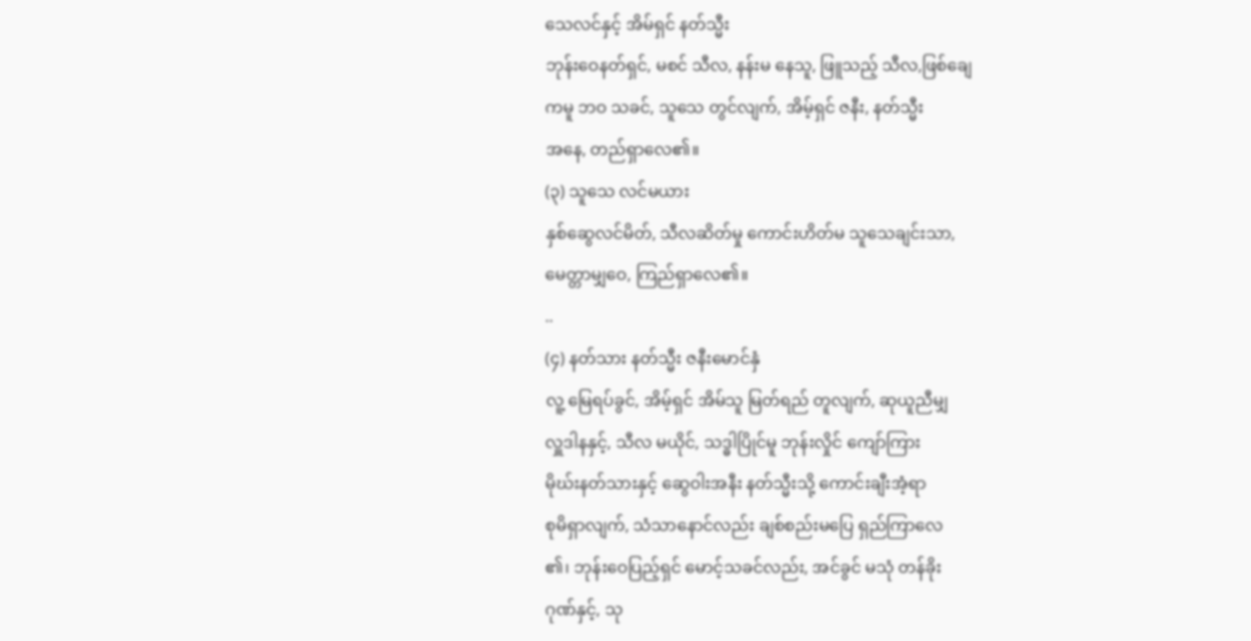သေလင်နှင့် အိမ်ရှင် နတ်သ္မီး
ဘုန်းဝေနတ်ရှင်, မစင် သီလ, နန်းမ နေသူ, ဖြူသည့် သီလ,ဖြစ်ချေ
ကမူ ဘဝ သခင်, သူသေ တွင်လျက်, အိမ့်ရှင် ဇနီး, နတ်သ္မီး
အနေ, တည်ရှာလေ၏။
(၃) သူသေ လင်မယား
နှစ်ဆွေလင်မိတ်, သီလဆိတ်မှု ကောင်းဟိတ်မ သူသေချင်းသာ,
မေတ္တာမျှဝေ, ကြည်ရှာလေ၏။
..
(၄) နတ်သား နတ်သ္မီး ဇနီးမောင်နှံ
လူ့ မြေရပ်ခွင်, အိမ့်ရှင် အိမ်သူ မြတ်ရည် တူလျက်, ဆုယူညီမျှ
လှူဒါနနှင့်, သီလ မယိုင်, သဒ္ဓါပြိုင်မူ ဘုန်းလှိုင် ကျော်ကြား
မိုဃ်းနတ်သားနှင့် ဆွေဝါးအနီး နတ်သ္မီးသို့ ကောင်းချီးအံ့ရာ
စုမိရှာလျက်, သံသာနောင်လည်း ချစ်စည်းမပြေ ရှည်ကြာလေ
၏၊ ဘုန်းဝေပြည့်ရှင် မောင့်သခင်လည်း, အင်ခွင် မသုံ တန်ခိုး
ဂုဏ်နှင့်, သု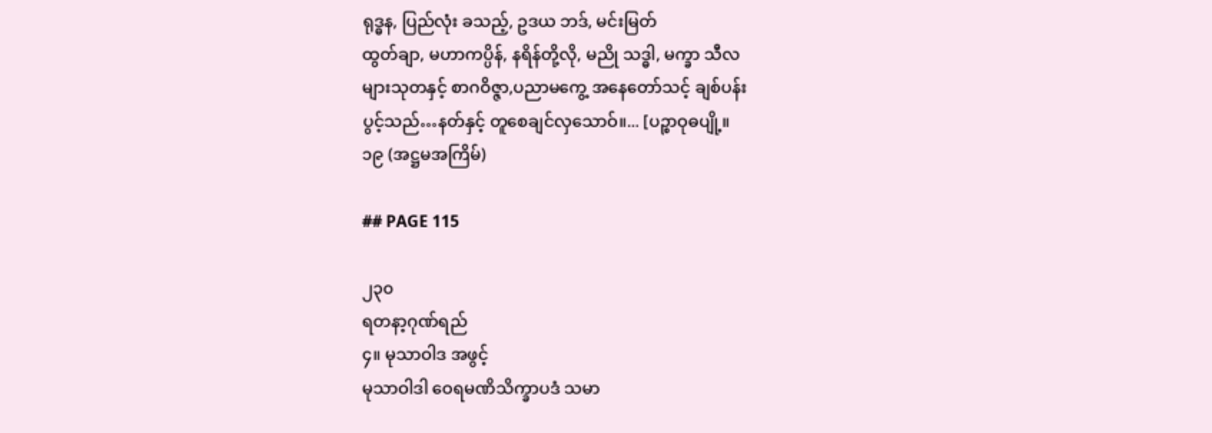ရုဒ္ဓန, ပြည်လုံး ခသည့်, ဥဒယ ဘဒ်, မင်းမြတ်
ထွတ်ချာ, မဟာကပ္ပိန်, နရိန်တို့လို, မညို သဒ္ဓါ, မက္ခာ သီလ
များသုတနှင့် စာဂဝိဇ္ဇာ,ပညာမကွေ့ အနေတော်သင့် ချစ်ပန်း
ပွင့်သည်…နတ်နှင့် တူစေချင်လှသောဝ်။... [ပဉ္စာဝုဓပျို့။
၁၉ (အဋ္ဌမအကြိမ်)

## PAGE 115

၂၃၀
ရတနာ့ဂုဏ်ရည်
၄။ မုသာဝါဒ အဖွင့်
မုသာဝါဒါ ဝေရမဏိသိက္ခာပဒံ သမာ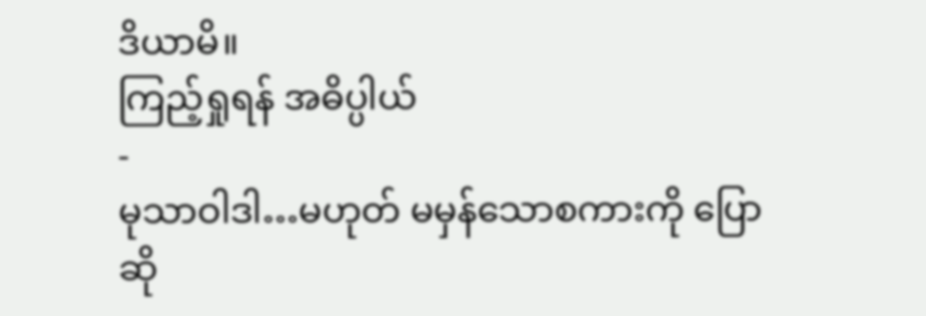ဒိယာမိ။
ကြည့်ရှုရန် အဓိပ္ပါယ်
-
မုသာဝါဒါ…မဟုတ် မမှန်သောစကားကို ပြောဆို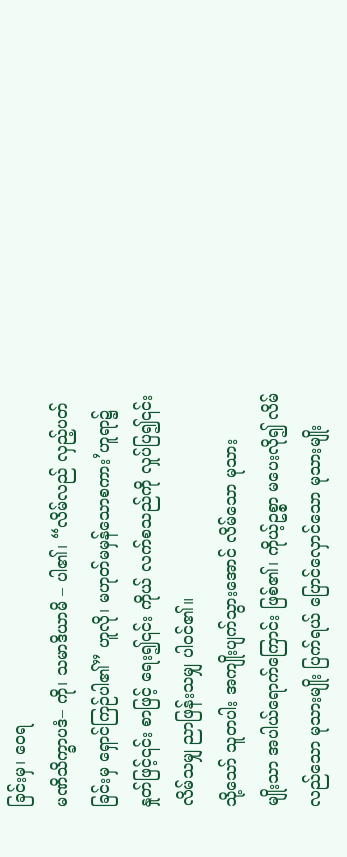ခြင်းမှ၊ ဝေရ
မဏိသိက္ခာပဒံ– ကို၊ သမာဒိယာမိ – ပါ၏၊ “လိမ်လည် လှည့်ပတ်
ခြင်းမှ ရှောင်ကြဉ်ပါ၏” ဟူလို၊ မဟုတ်မမှန်သောစကား’ဟူရာ၌
နှုတ်ဖြင့်၎င်း စာဖြင့် ရေး၍၎င်း ကိုယ် လက်စသည်ကို လှုပ်ပြ၍၎င်း
လိမ်သမျှ ညာဖြန်းသမျှ ပါဝင်၏။
သို့သော် သူတပါး အကျိုးပျက်သွားအောင် လိမ်သော မုသား
မျိုးသာ အပါယ်ရောက်ကြောင်း ဖြစ်၏၊ ကိုယ့်ဥစ္စာ မပေးလို၍ လိမ်
လည်သော မုသားမျိုး ပြက်ရယ် ပြောင်လှောင်သော မုသားမျိုး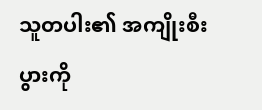သူတပါး၏ အကျိုးစီးပွားကို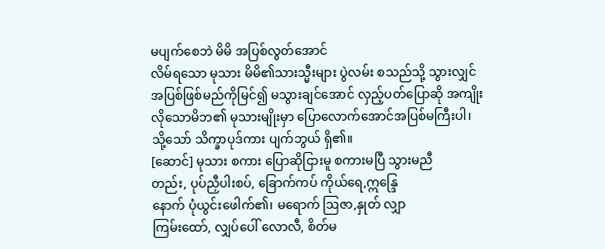မပျက်စေဘဲ မိမိ အပြစ်လွတ်အောင်
လိမ်ရသော မုသား မိမိ၏သားသ္မီးများ ပွဲလမ်း စသည်သို့ သွားလျှင်
အပြစ်ဖြစ်မည်ကိုမြင်၍ မသွားချင်အောင် လှည့်ပတ်ပြောဆို အကျိုး
လိုသောမိဘ၏ မုသားမျိုးမှာ ပြောလောက်အောင်အပြစ်မကြီးပါ၊
သို့သော် သိက္ခာပုဒ်ကား ပျက်ဘွယ် ရှိ၏။
[ဆောင်] မုသား စကား ပြောဆိုငြားမူ စကားမပြီ သွားမညီ
တည်း, ပုပ်ညှီပါးစပ်, ခြောက်ကပ် ကိုယ်ရေ,ဣန္ဒြေ
နောက် ပုံယွင်းဖေါက်၏၊ မရောက် ဩဇာ,နှုတ် လျှာ
ကြမ်းထော်, လျှပ်ပေါ် လောလီ, စိတ်မ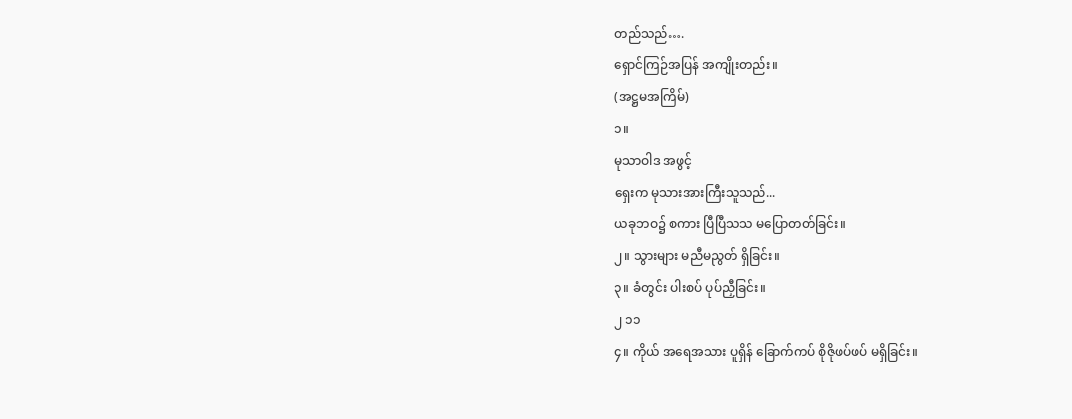တည်သည်….
ရှောင်ကြဉ်အပြန် အကျိုးတည်း။
(အဋ္ဌမအကြိမ်)
၁။
မုသာဝါဒ အဖွင့်
ရှေးက မုသားအားကြီးသူသည်...
ယခုဘဝ၌ စကား ပြီပြီသသ မပြောတတ်ခြင်း။
၂။ သွားများ မညီမညွတ် ရှိခြင်း။
၃။ ခံတွင်း ပါးစပ် ပုပ်ညှီခြင်း။
၂ ၁၁
၄။ ကိုယ် အရေအသား ပူရှိန် ခြောက်ကပ် စိုဇိုဖပ်ဖပ် မရှိခြင်း။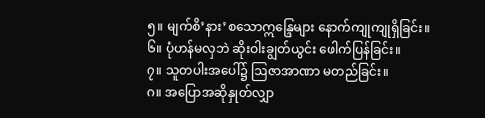၅။ မျက်စိ’နား’စသောဣန္ဒြေများ နောက်ကျုကျုရှိခြင်း။
၆။ ပုံဟန်မလှဘဲ ဆိုးဝါးချွတ်ယွင်း ဖေါက်ပြန်ခြင်း။
၇။ သူတပါးအပေါ်၌ ဩဇာအာဏာ မတည်ခြင်း။
ဂ။ အပြောအဆိုနှုတ်လျှာ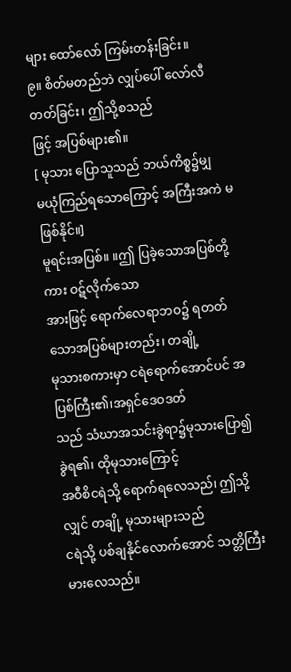များ ထော်လော် ကြမ်းတန်းခြင်း။
၉။ စိတ်မတည်ဘဲ လျှပ်ပေါ် လော်လီတတ်ခြင်း၊ ဤသို့စသည်
ဖြင့် အပြစ်များ၏။
[ မုသား ပြောသူသည် ဘယ်ကိစ္စ၌မျှ
မယုံကြည်ရသောကြောင့် အကြီးအကဲ မဖြစ်နိုင်။]
မူရင်းအပြစ်။ ။ဤ ပြခဲ့သောအပြစ်တို့ကား ဝဋ်လိုက်သော
အားဖြင့် ရောက်လေရာဘဝ၌ ရတတ်သောအပြစ်များတည်း၊ တချို့
မုသားစကားမှာ ငရဲရောက်အောင်ပင် အပြစ်ကြီး၏၊အရှင်ဒေဝဒတ်
သည် သံဃာအသင်းခွဲရာ၌မုသားပြော၍ ခွဲရ၏၊ ထိုမုသားကြောင့်
အဝီစိငရဲသို့ ရောက်ရလေသည်၊ ဤသို့လျှင် တချို့ မုသားများသည်
ငရဲသို့ ပစ်ချနိုင်လောက်အောင် သတ္တိကြီးမားလေသည်။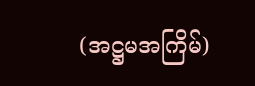(အဋ္ဌမအကြိမ်)